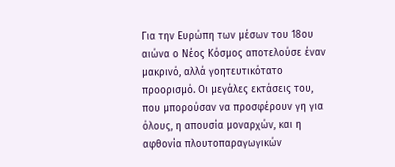Για την Ευρώπη των μέσων του 18ου αιώνα ο Νέος Κόσμος αποτελούσε έναν μακρινό, αλλά γοητευτικότατο προορισμό. Οι μεγάλες εκτάσεις του, που μπορούσαν να προσφέρουν γη για όλους, η απουσία μοναρχών, και η αφθονία πλουτοπαραγωγικών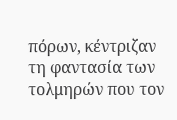πόρων, κέντριζαν τη φαντασία των τολμηρών που τον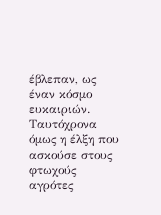έβλεπαν, ως έναν κόσμο ευκαιριών. Ταυτόχρονα όμως η έλξη που ασκούσε στους φτωχούς αγρότες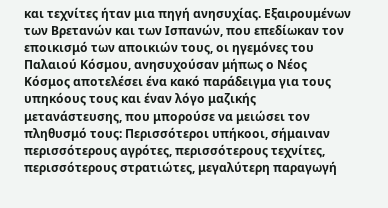και τεχνίτες ήταν μια πηγή ανησυχίας. Εξαιρουμένων των Βρετανών και των Ισπανών, που επεδίωκαν τον εποικισμό των αποικιών τους, οι ηγεμόνες του Παλαιού Κόσμου, ανησυχούσαν μήπως ο Νέος Κόσμος αποτελέσει ένα κακό παράδειγμα για τους υπηκόους τους και έναν λόγο μαζικής μετανάστευσης, που μπορούσε να μειώσει τον πληθυσμό τους: Περισσότεροι υπήκοοι, σήμαιναν περισσότερους αγρότες, περισσότερους τεχνίτες, περισσότερους στρατιώτες, μεγαλύτερη παραγωγή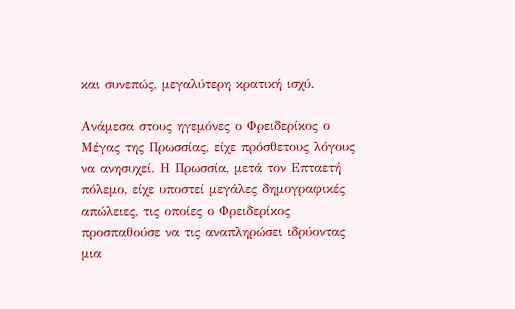και συνεπώς, μεγαλύτερη κρατική ισχύ.

Ανάμεσα στους ηγεμόνες ο Φρειδερίκος ο Μέγας της Πρωσσίας, είχε πρόσθετους λόγους να ανησυχεί. Η Πρωσσία, μετά τον Επταετή πόλεμο, είχε υποστεί μεγάλες δημογραφικές απώλειες, τις οποίες ο Φρειδερίκος προσπαθούσε να τις αναπληρώσει ιδρύοντας μια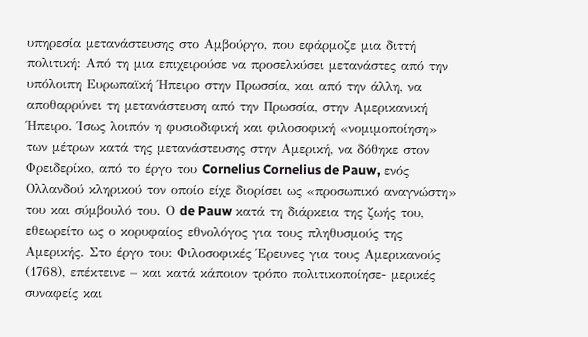υπηρεσία μετανάστευσης στο Αμβούργο, που εφάρμοζε μια διττή πολιτική: Από τη μια επιχειρούσε να προσελκύσει μετανάστες από την υπόλοιπη Ευρωπαϊκή Ήπειρο στην Πρωσσία, και από την άλλη, να αποθαρρύνει τη μετανάστευση από την Πρωσσία, στην Αμερικανική Ήπειρο. Ίσως λοιπόν η φυσιοδιφική και φιλοσοφική «νομιμοποίηση» των μέτρων κατά της μετανάστευσης στην Αμερική, να δόθηκε στον Φρειδερίκο, από το έργο του Cornelius Cornelius de Pauw, ενός Ολλανδού κληρικού τον οποίο είχε διορίσει ως «προσωπικό αναγνώστη» του και σύμβουλό του. Ο de Pauw κατά τη διάρκεια της ζωής του, εθεωρείτο ως ο κορυφαίος εθνολόγος για τους πληθυσμούς της Αμερικής. Στο έργο του: Φιλοσοφικές Έρευνες για τους Αμερικανούς (1768), επέκτεινε – και κατά κάποιον τρόπο πολιτικοποίησε- μερικές συναφείς και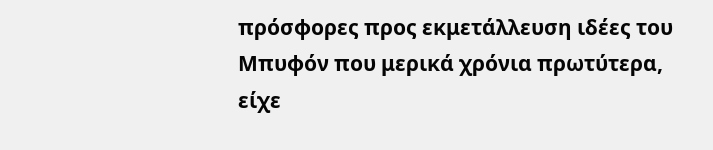πρόσφορες προς εκμετάλλευση ιδέες του Μπυφόν που μερικά χρόνια πρωτύτερα, είχε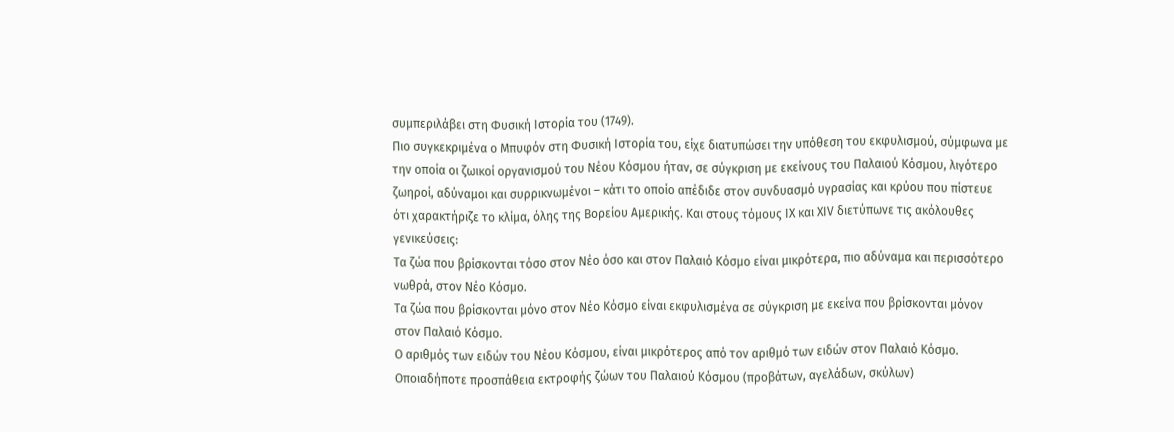συμπεριλάβει στη Φυσική Ιστορία του (1749).
Πιο συγκεκριμένα ο Μπυφόν στη Φυσική Ιστορία του, είχε διατυπώσει την υπόθεση του εκφυλισμού, σύμφωνα με την οποία οι ζωικοί οργανισμού του Νέου Κόσμου ήταν, σε σύγκριση με εκείνους του Παλαιού Κόσμου, λιγότερο ζωηροί, αδύναμοι και συρρικνωμένοι – κάτι το οποίο απέδιδε στον συνδυασμό υγρασίας και κρύου που πίστευε ότι χαρακτήριζε το κλίμα, όλης της Βορείου Αμερικής. Και στους τόμους ΙΧ και ΧΙV διετύπωνε τις ακόλουθες γενικεύσεις:
Τα ζώα που βρίσκονται τόσο στον Νέο όσο και στον Παλαιό Κόσμο είναι μικρότερα, πιο αδύναμα και περισσότερο νωθρά, στον Νέο Κόσμο.
Τα ζώα που βρίσκονται μόνο στον Νέο Κόσμο είναι εκφυλισμένα σε σύγκριση με εκείνα που βρίσκονται μόνον στον Παλαιό Κόσμο.
Ο αριθμός των ειδών του Νέου Κόσμου, είναι μικρότερος από τον αριθμό των ειδών στον Παλαιό Κόσμο.
Οποιαδήποτε προσπάθεια εκτροφής ζώων του Παλαιού Κόσμου (προβάτων, αγελάδων, σκύλων)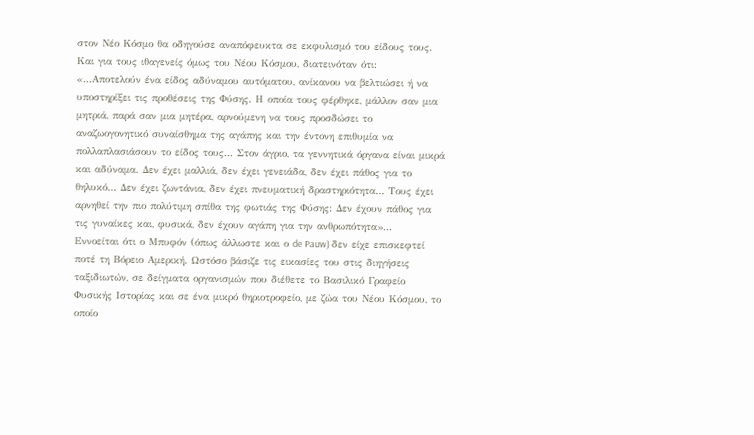στον Νέο Κόσμο θα οδηγούσε αναπόφευκτα σε εκφυλισμό του είδους τους.
Και για τους ιθαγενείς όμως του Νέου Κόσμου, διατεινόταν ότι:
«…Αποτελούν ένα είδος αδύναμου αυτόματου, ανίκανου να βελτιώσει ή να υποστηρίξει τις προθέσεις της Φύσης. Η οποία τους φέρθηκε, μάλλον σαν μια μητριά, παρά σαν μια μητέρα, αρνούμενη να τους προσδώσει το αναζωογονητικό συναίσθημα της αγάπης και την έντονη επιθυμία να πολλαπλασιάσουν το είδος τους… Στον άγριο, τα γεννητικά όργανα είναι μικρά και αδύναμα. Δεν έχει μαλλιά, δεν έχει γενειάδα, δεν έχει πάθος για το θηλυκό… Δεν έχει ζωντάνια, δεν έχει πνευματική δραστηριότητα… Τους έχει αρνηθεί την πιο πολύτιμη σπίθα της φωτιάς της Φύσης: Δεν έχουν πάθος για τις γυναίκες και, φυσικά, δεν έχουν αγάπη για την ανθρωπότητα»…
Εννοείται ότι ο Μπυφόν (όπως άλλωστε και ο de Pauw) δεν είχε επισκεφτεί ποτέ τη Βόρειο Αμερική. Ωστόσο βάσιζε τις εικασίες του στις διηγήσεις ταξιδιωτών, σε δείγματα οργανισμών που διέθετε το Βασιλικό Γραφείο Φυσικής Ιστορίας και σε ένα μικρό θηριοτροφείο, με ζώα του Νέου Κόσμου, το οποίο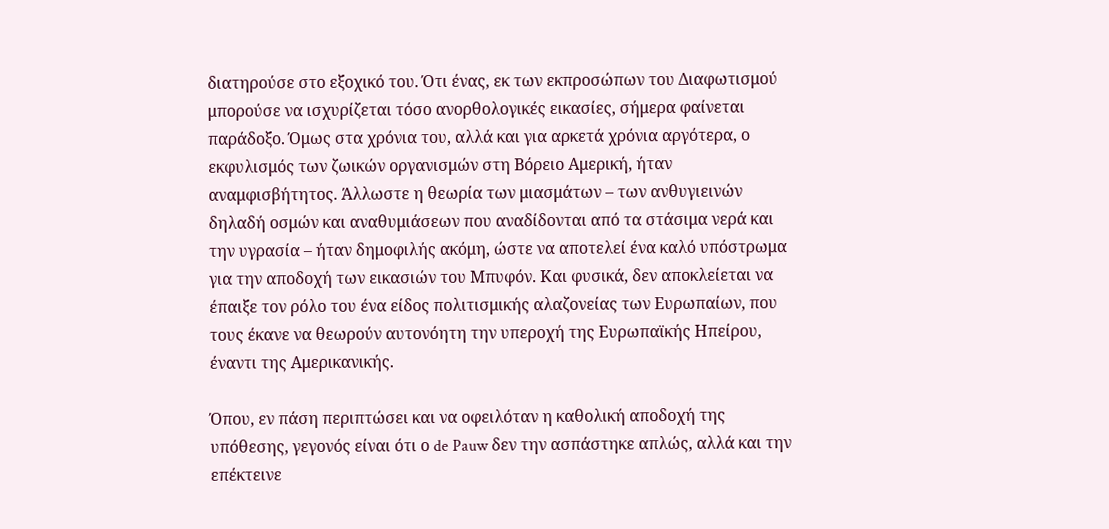διατηρούσε στο εξοχικό του. Ότι ένας, εκ των εκπροσώπων του Διαφωτισμού μπορούσε να ισχυρίζεται τόσο ανορθολογικές εικασίες, σήμερα φαίνεται παράδοξο. Όμως στα χρόνια του, αλλά και για αρκετά χρόνια αργότερα, ο εκφυλισμός των ζωικών οργανισμών στη Βόρειο Αμερική, ήταν αναμφισβήτητος. Άλλωστε η θεωρία των μιασμάτων – των ανθυγιεινών δηλαδή οσμών και αναθυμιάσεων που αναδίδονται από τα στάσιμα νερά και την υγρασία – ήταν δημοφιλής ακόμη, ώστε να αποτελεί ένα καλό υπόστρωμα για την αποδοχή των εικασιών του Μπυφόν. Και φυσικά, δεν αποκλείεται να έπαιξε τον ρόλο του ένα είδος πολιτισμικής αλαζονείας των Ευρωπαίων, που τους έκανε να θεωρούν αυτονόητη την υπεροχή της Ευρωπαϊκής Ηπείρου, έναντι της Αμερικανικής.

Όπου, εν πάση περιπτώσει και να οφειλόταν η καθολική αποδοχή της υπόθεσης, γεγονός είναι ότι ο de Pauw δεν την ασπάστηκε απλώς, αλλά και την επέκτεινε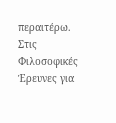περαιτέρω. Στις Φιλοσοφικές Έρευνες για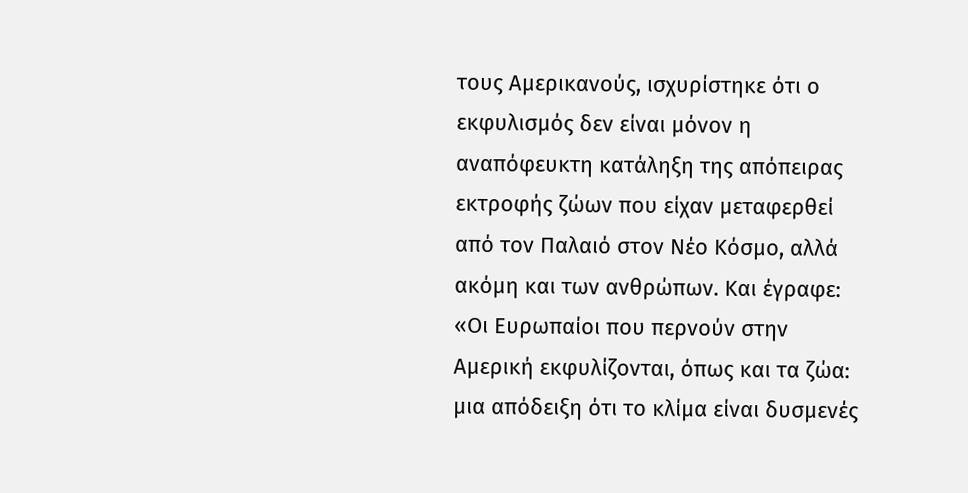τους Αμερικανούς, ισχυρίστηκε ότι ο εκφυλισμός δεν είναι μόνον η αναπόφευκτη κατάληξη της απόπειρας εκτροφής ζώων που είχαν μεταφερθεί από τον Παλαιό στον Νέο Κόσμο, αλλά ακόμη και των ανθρώπων. Και έγραφε:
«Οι Ευρωπαίοι που περνούν στην Αμερική εκφυλίζονται, όπως και τα ζώα: μια απόδειξη ότι το κλίμα είναι δυσμενές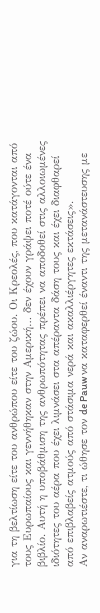για τη βελτίωση είτε του ανθρώπου είτε του ζώου. Οι Κρεολές, που κατάγονται από τους Ευρωπαίους και γεννήθηκαν στην Αμερική… δεν έχουν γράψει ποτέ ούτε ένα βιβλίο. Αυτή η υποβάθμιση της ανθρωπότητας πρέπει να αποδοθεί στις αλλοιωμένες ιδιότητες του αέρα που έχει λιμνάσει στα απέραντα δάση τους και έχει διαφθαρεί από επιβλαβείς ατμούς από στάσιμα νερά και ακαλλιέργητες εκτάσεις».
Αν αναρωτιέστε, τι ώθησε τον de Pauw να καταφερθεί έναντι της μετανάστευσης με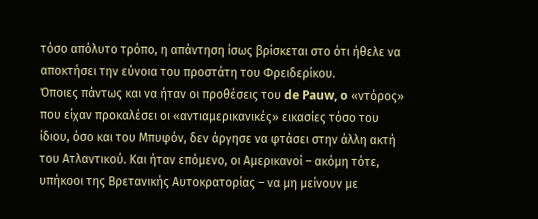τόσο απόλυτο τρόπο, η απάντηση ίσως βρίσκεται στο ότι ήθελε να αποκτήσει την εύνοια του προστάτη του Φρειδερίκου.
Όποιες πάντως και να ήταν οι προθέσεις του de Pauw, o «ντόρος» που είχαν προκαλέσει οι «αντιαμερικανικές» εικασίες τόσο του ίδιου, όσο και του Μπυφόν, δεν άργησε να φτάσει στην άλλη ακτή του Ατλαντικού. Και ήταν επόμενο, οι Αμερικανοί – ακόμη τότε, υπήκοοι της Βρετανικής Αυτοκρατορίας – να μη μείνουν με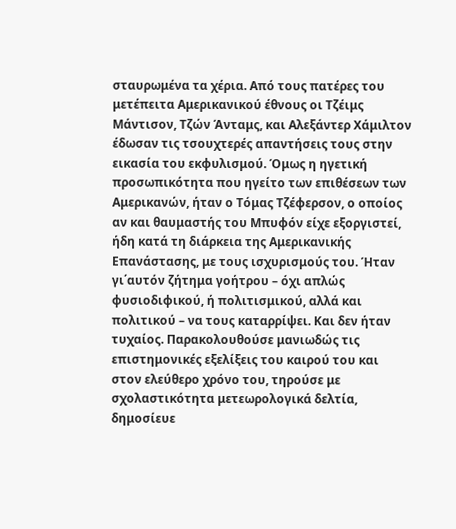σταυρωμένα τα χέρια. Από τους πατέρες του μετέπειτα Αμερικανικού έθνους οι Τζέιμς Μάντισον, Τζών Άνταμς, και Αλεξάντερ Χάμιλτον έδωσαν τις τσουχτερές απαντήσεις τους στην εικασία του εκφυλισμού. Όμως η ηγετική προσωπικότητα που ηγείτο των επιθέσεων των Αμερικανών, ήταν ο Τόμας Τζέφερσον, ο οποίος αν και θαυμαστής του Μπυφόν είχε εξοργιστεί, ήδη κατά τη διάρκεια της Αμερικανικής Επανάστασης, με τους ισχυρισμούς του. Ήταν γι΄αυτόν ζήτημα γοήτρου – όχι απλώς φυσιοδιφικού, ή πολιτισμικού, αλλά και πολιτικού – να τους καταρρίψει. Και δεν ήταν τυχαίος. Παρακολουθούσε μανιωδώς τις επιστημονικές εξελίξεις του καιρού του και στον ελεύθερο χρόνο του, τηρούσε με σχολαστικότητα μετεωρολογικά δελτία, δημοσίευε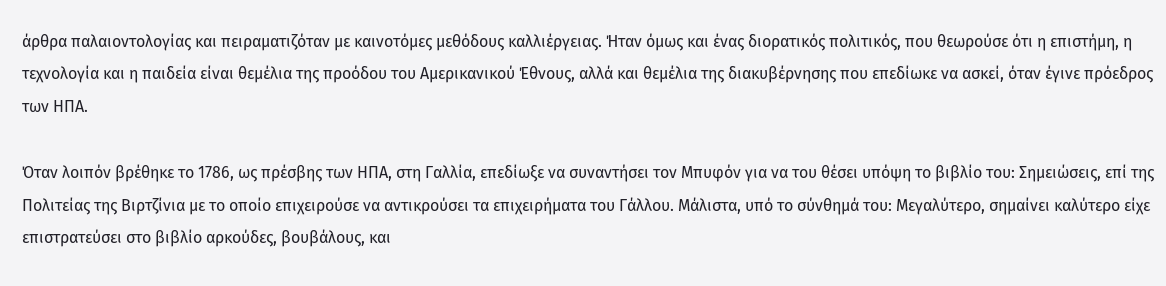άρθρα παλαιοντολογίας και πειραματιζόταν με καινοτόμες μεθόδους καλλιέργειας. Ήταν όμως και ένας διορατικός πολιτικός, που θεωρούσε ότι η επιστήμη, η τεχνολογία και η παιδεία είναι θεμέλια της προόδου του Αμερικανικού Έθνους, αλλά και θεμέλια της διακυβέρνησης που επεδίωκε να ασκεί, όταν έγινε πρόεδρος των ΗΠΑ.

Όταν λοιπόν βρέθηκε το 1786, ως πρέσβης των ΗΠΑ, στη Γαλλία, επεδίωξε να συναντήσει τον Μπυφόν για να του θέσει υπόψη το βιβλίο του: Σημειώσεις, επί της Πολιτείας της Βιρτζίνια με το οποίο επιχειρούσε να αντικρούσει τα επιχειρήματα του Γάλλου. Μάλιστα, υπό το σύνθημά του: Μεγαλύτερο, σημαίνει καλύτερο είχε επιστρατεύσει στο βιβλίο αρκούδες, βουβάλους, και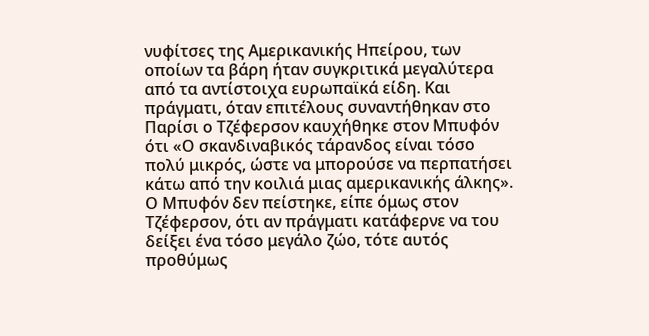νυφίτσες της Αμερικανικής Ηπείρου, των οποίων τα βάρη ήταν συγκριτικά μεγαλύτερα από τα αντίστοιχα ευρωπαϊκά είδη. Και πράγματι, όταν επιτέλους συναντήθηκαν στο Παρίσι ο Τζέφερσον καυχήθηκε στον Μπυφόν ότι «Ο σκανδιναβικός τάρανδος είναι τόσο πολύ μικρός, ώστε να μπορούσε να περπατήσει κάτω από την κοιλιά μιας αμερικανικής άλκης».
Ο Μπυφόν δεν πείστηκε, είπε όμως στον Τζέφερσον, ότι αν πράγματι κατάφερνε να του δείξει ένα τόσο μεγάλο ζώο, τότε αυτός προθύμως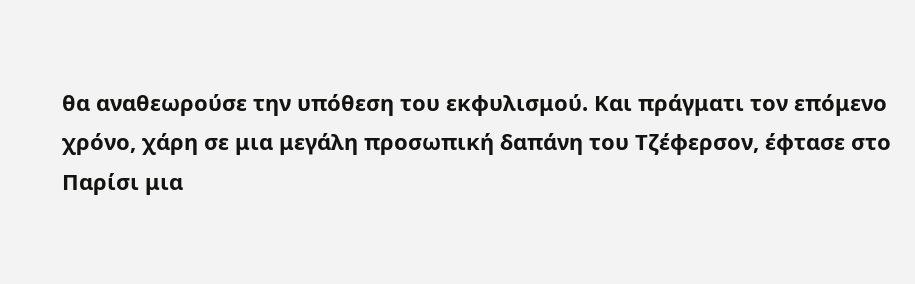θα αναθεωρούσε την υπόθεση του εκφυλισμού. Και πράγματι τον επόμενο χρόνο, χάρη σε μια μεγάλη προσωπική δαπάνη του Τζέφερσον, έφτασε στο Παρίσι μια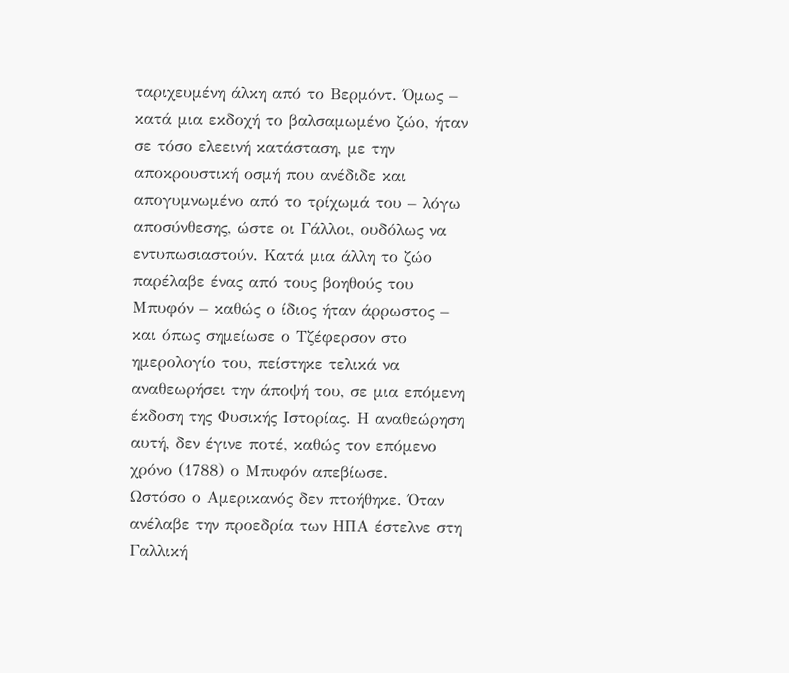ταριχευμένη άλκη από το Βερμόντ. Όμως – κατά μια εκδοχή το βαλσαμωμένο ζώο, ήταν σε τόσο ελεεινή κατάσταση, με την αποκρουστική οσμή που ανέδιδε και απογυμνωμένο από το τρίχωμά του – λόγω αποσύνθεσης, ώστε οι Γάλλοι, ουδόλως να εντυπωσιαστούν. Κατά μια άλλη το ζώο παρέλαβε ένας από τους βοηθούς του Μπυφόν – καθώς ο ίδιος ήταν άρρωστος – και όπως σημείωσε ο Τζέφερσον στο ημερολογίο του, πείστηκε τελικά να αναθεωρήσει την άποψή του, σε μια επόμενη έκδοση της Φυσικής Ιστορίας. Η αναθεώρηση αυτή, δεν έγινε ποτέ, καθώς τον επόμενο χρόνο (1788) ο Μπυφόν απεβίωσε.
Ωστόσο ο Αμερικανός δεν πτοήθηκε. Όταν ανέλαβε την προεδρία των ΗΠΑ έστελνε στη Γαλλική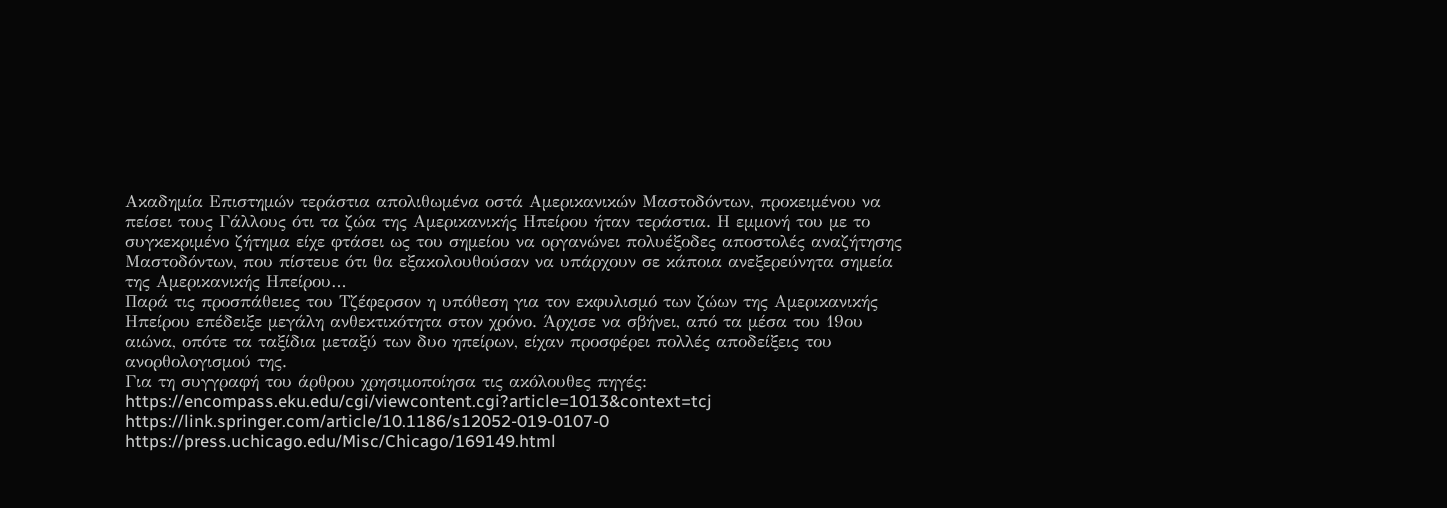Ακαδημία Επιστημών τεράστια απολιθωμένα οστά Αμερικανικών Μαστοδόντων, προκειμένου να πείσει τους Γάλλους ότι τα ζώα της Αμερικανικής Ηπείρου ήταν τεράστια. Η εμμονή του με το συγκεκριμένο ζήτημα είχε φτάσει ως του σημείου να οργανώνει πολυέξοδες αποστολές αναζήτησης Μαστοδόντων, που πίστευε ότι θα εξακολουθούσαν να υπάρχουν σε κάποια ανεξερεύνητα σημεία της Αμερικανικής Ηπείρου…
Παρά τις προσπάθειες του Τζέφερσον η υπόθεση για τον εκφυλισμό των ζώων της Αμερικανικής Ηπείρου επέδειξε μεγάλη ανθεκτικότητα στον χρόνο. Άρχισε να σβήνει, από τα μέσα του 19ου αιώνα, οπότε τα ταξίδια μεταξύ των δυο ηπείρων, είχαν προσφέρει πολλές αποδείξεις του ανορθολογισμού της.
Για τη συγγραφή του άρθρου χρησιμοποίησα τις ακόλουθες πηγές:
https://encompass.eku.edu/cgi/viewcontent.cgi?article=1013&context=tcj
https://link.springer.com/article/10.1186/s12052-019-0107-0
https://press.uchicago.edu/Misc/Chicago/169149.html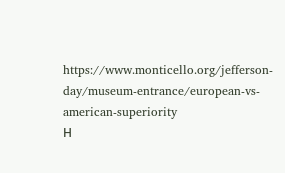https://www.monticello.org/jefferson-day/museum-entrance/european-vs-american-superiority
Η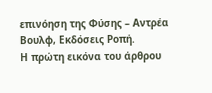επινόηση της Φύσης – Αντρέα Βουλφ, Εκδόσεις Ροπή.
Η πρώτη εικόνα του άρθρου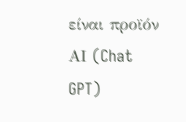είναι προϊόν ΑΙ (Chat GPT)